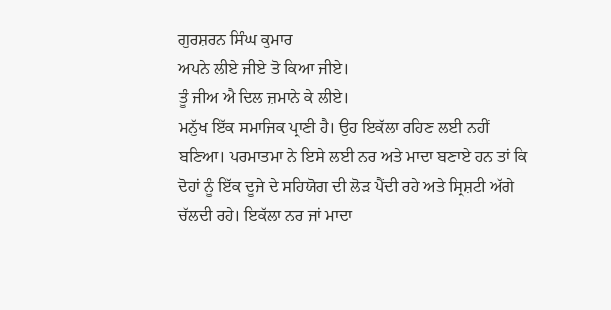ਗੁਰਸ਼ਰਨ ਸਿੰਘ ਕੁਮਾਰ
ਅਪਨੇ ਲੀਏ ਜੀਏ ਤੋ ਕਿਆ ਜੀਏ।
ਤੂੰ ਜੀਅ ਐ ਦਿਲ ਜ਼ਮਾਨੇ ਕੇ ਲੀਏ।
ਮਨੁੱਖ ਇੱਕ ਸਮਾਜਿਕ ਪ੍ਰਾਣੀ ਹੈ। ਉਹ ਇਕੱਲਾ ਰਹਿਣ ਲਈ ਨਹੀਂ ਬਣਿਆ। ਪਰਮਾਤਮਾ ਨੇ ਇਸੇ ਲਈ ਨਰ ਅਤੇ ਮਾਦਾ ਬਣਾਏ ਹਨ ਤਾਂ ਕਿ ਦੋਹਾਂ ਨੂੰ ਇੱਕ ਦੂਜੇ ਦੇ ਸਹਿਯੋਗ ਦੀ ਲੋੜ ਪੈਂਦੀ ਰਹੇ ਅਤੇ ਸ੍ਰਿਸ਼ਟੀ ਅੱਗੇ ਚੱਲਦੀ ਰਹੇ। ਇਕੱਲਾ ਨਰ ਜਾਂ ਮਾਦਾ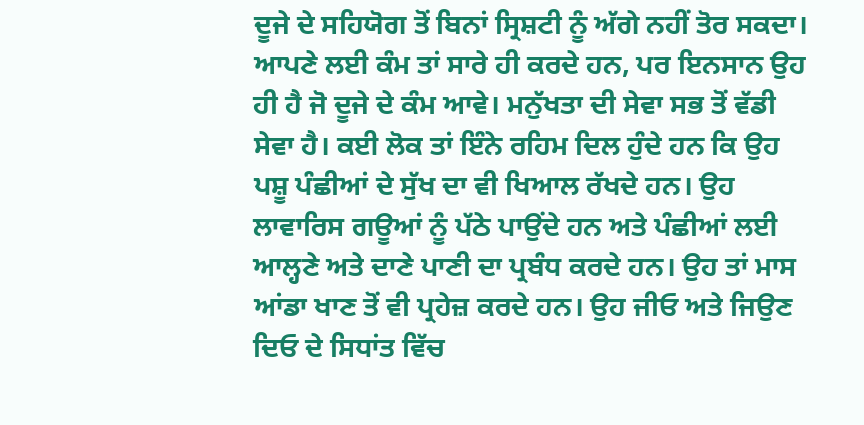ਦੂਜੇ ਦੇ ਸਹਿਯੋਗ ਤੋਂ ਬਿਨਾਂ ਸ੍ਰਿਸ਼ਟੀ ਨੂੰ ਅੱਗੇ ਨਹੀਂ ਤੋਰ ਸਕਦਾ। ਆਪਣੇ ਲਈ ਕੰਮ ਤਾਂ ਸਾਰੇ ਹੀ ਕਰਦੇ ਹਨ, ਪਰ ਇਨਸਾਨ ਉਹ ਹੀ ਹੈ ਜੋ ਦੂਜੇ ਦੇ ਕੰਮ ਆਵੇ। ਮਨੁੱਖਤਾ ਦੀ ਸੇਵਾ ਸਭ ਤੋਂ ਵੱਡੀ ਸੇਵਾ ਹੈ। ਕਈ ਲੋਕ ਤਾਂ ਇੰਨੇ ਰਹਿਮ ਦਿਲ ਹੁੰਦੇ ਹਨ ਕਿ ਉਹ ਪਸ਼ੂ ਪੰਛੀਆਂ ਦੇ ਸੁੱਖ ਦਾ ਵੀ ਖਿਆਲ ਰੱਖਦੇ ਹਨ। ਉਹ ਲਾਵਾਰਿਸ ਗਊਆਂ ਨੂੰ ਪੱਠੇ ਪਾਉਂਦੇ ਹਨ ਅਤੇ ਪੰਛੀਆਂ ਲਈ ਆਲ੍ਹਣੇ ਅਤੇ ਦਾਣੇ ਪਾਣੀ ਦਾ ਪ੍ਰਬੰਧ ਕਰਦੇ ਹਨ। ਉਹ ਤਾਂ ਮਾਸ ਆਂਡਾ ਖਾਣ ਤੋਂ ਵੀ ਪ੍ਰਹੇਜ਼ ਕਰਦੇ ਹਨ। ਉਹ ਜੀਓ ਅਤੇ ਜਿਉਣ ਦਿਓ ਦੇ ਸਿਧਾਂਤ ਵਿੱਚ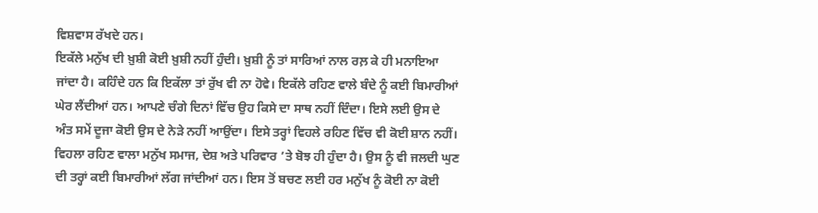ਵਿਸ਼ਵਾਸ ਰੱਖਦੇ ਹਨ।
ਇਕੱਲੇ ਮਨੁੱਖ ਦੀ ਖ਼ੁਸ਼ੀ ਕੋਈ ਖ਼ੁਸ਼ੀ ਨਹੀਂ ਹੁੰਦੀ। ਖ਼ੁਸ਼ੀ ਨੂੰ ਤਾਂ ਸਾਰਿਆਂ ਨਾਲ ਰਲ਼ ਕੇ ਹੀ ਮਨਾਇਆ ਜਾਂਦਾ ਹੈ। ਕਹਿੰਦੇ ਹਨ ਕਿ ਇਕੱਲਾ ਤਾਂ ਰੁੱਖ ਵੀ ਨਾ ਹੋਵੇ। ਇਕੱਲੇ ਰਹਿਣ ਵਾਲੇ ਬੰਦੇ ਨੂੰ ਕਈ ਬਿਮਾਰੀਆਂ ਘੇਰ ਲੈਂਦੀਆਂ ਹਨ। ਆਪਣੇ ਚੰਗੇ ਦਿਨਾਂ ਵਿੱਚ ਉਹ ਕਿਸੇ ਦਾ ਸਾਥ ਨਹੀਂ ਦਿੰਦਾ। ਇਸੇ ਲਈ ਉਸ ਦੇ ਅੰਤ ਸਮੇਂ ਦੂਜਾ ਕੋਈ ਉਸ ਦੇ ਨੇੜੇ ਨਹੀਂ ਆਉਂਦਾ। ਇਸੇ ਤਰ੍ਹਾਂ ਵਿਹਲੇ ਰਹਿਣ ਵਿੱਚ ਵੀ ਕੋਈ ਸ਼ਾਨ ਨਹੀਂ। ਵਿਹਲਾ ਰਹਿਣ ਵਾਲਾ ਮਨੁੱਖ ਸਮਾਜ, ਦੇਸ਼ ਅਤੇ ਪਰਿਵਾਰ ’ਤੇ ਬੋਝ ਹੀ ਹੁੰਦਾ ਹੈ। ਉਸ ਨੂੰ ਵੀ ਜਲਦੀ ਘੁਣ ਦੀ ਤਰ੍ਹਾਂ ਕਈ ਬਿਮਾਰੀਆਂ ਲੱਗ ਜਾਂਦੀਆਂ ਹਨ। ਇਸ ਤੋਂ ਬਚਣ ਲਈ ਹਰ ਮਨੁੱਖ ਨੂੰ ਕੋਈ ਨਾ ਕੋਈ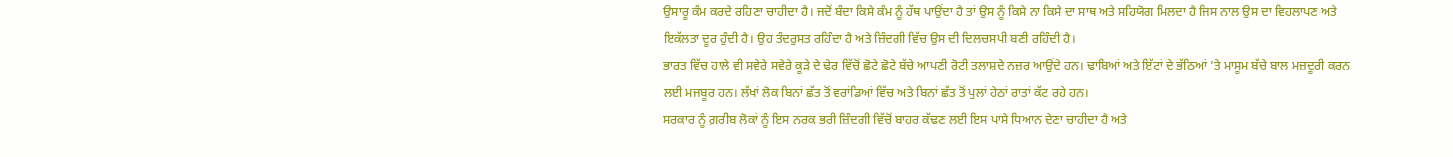ਉਸਾਰੂ ਕੰਮ ਕਰਦੇ ਰਹਿਣਾ ਚਾਹੀਦਾ ਹੈ। ਜਦੋਂ ਬੰਦਾ ਕਿਸੇ ਕੰਮ ਨੂੰ ਹੱਥ ਪਾਉਂਦਾ ਹੈ ਤਾਂ ਉਸ ਨੂੰ ਕਿਸੇ ਨਾ ਕਿਸੇ ਦਾ ਸਾਥ ਅਤੇ ਸਹਿਯੋਗ ਮਿਲਦਾ ਹੈ ਜਿਸ ਨਾਲ ਉਸ ਦਾ ਵਿਹਲਾਪਣ ਅਤੇ ਇਕੱਲਤਾ ਦੂਰ ਹੁੰਦੀ ਹੈ। ਉਹ ਤੰਦਰੁਸਤ ਰਹਿੰਦਾ ਹੈ ਅਤੇ ਜ਼ਿੰਦਗੀ ਵਿੱਚ ਉਸ ਦੀ ਦਿਲਚਸਪੀ ਬਣੀ ਰਹਿੰਦੀ ਹੈ।
ਭਾਰਤ ਵਿੱਚ ਹਾਲੇ ਵੀ ਸਵੇਰੇ ਸਵੇਰੇ ਕੂੜੇ ਦੇ ਢੇਰ ਵਿੱਚੋਂ ਛੋਟੇ ਛੋਟੇ ਬੱਚੇ ਆਪਣੀ ਰੋਟੀ ਤਲਾਸ਼ਦੇ ਨਜ਼ਰ ਆਉਂਦੇ ਹਨ। ਢਾਬਿਆਂ ਅਤੇ ਇੱਟਾਂ ਦੇ ਭੱਠਿਆਂ ’ਤੇ ਮਾਸੂਮ ਬੱਚੇ ਬਾਲ ਮਜ਼ਦੂਰੀ ਕਰਨ ਲਈ ਮਜਬੂਰ ਹਨ। ਲੱਖਾਂ ਲੋਕ ਬਿਨਾਂ ਛੱਤ ਤੋਂ ਵਰਾਂਡਿਆਂ ਵਿੱਚ ਅਤੇ ਬਿਨਾਂ ਛੱਤ ਤੋਂ ਪੁਲਾਂ ਹੇਠਾਂ ਰਾਤਾਂ ਕੱਟ ਰਹੇ ਹਨ।
ਸਰਕਾਰ ਨੂੰ ਗ਼ਰੀਬ ਲੋਕਾਂ ਨੂੰ ਇਸ ਨਰਕ ਭਰੀ ਜ਼ਿੰਦਗੀ ਵਿੱਚੋਂ ਬਾਹਰ ਕੱਢਣ ਲਈ ਇਸ ਪਾਸੇ ਧਿਆਨ ਦੇਣਾ ਚਾਹੀਦਾ ਹੈ ਅਤੇ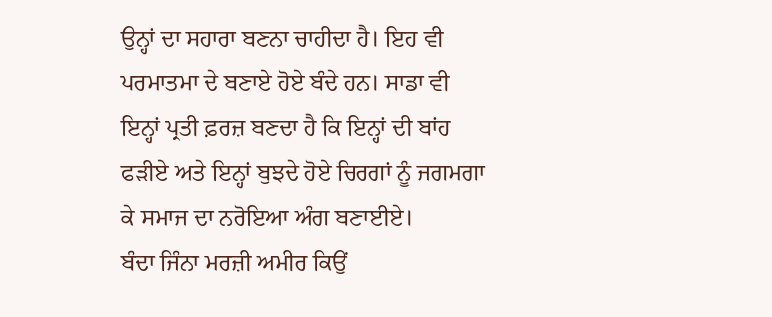ਉਨ੍ਹਾਂ ਦਾ ਸਹਾਰਾ ਬਣਨਾ ਚਾਹੀਦਾ ਹੈ। ਇਹ ਵੀ ਪਰਮਾਤਮਾ ਦੇ ਬਣਾਏ ਹੋਏ ਬੰਦੇ ਹਨ। ਸਾਡਾ ਵੀ ਇਨ੍ਹਾਂ ਪ੍ਰਤੀ ਫ਼ਰਜ਼ ਬਣਦਾ ਹੈ ਕਿ ਇਨ੍ਹਾਂ ਦੀ ਬਾਂਹ ਫੜੀਏ ਅਤੇ ਇਨ੍ਹਾਂ ਬੁਝਦੇ ਹੋਏ ਚਿਰਗਾਂ ਨੂੰ ਜਗਮਗਾ ਕੇ ਸਮਾਜ ਦਾ ਨਰੋਇਆ ਅੰਗ ਬਣਾਈਏ।
ਬੰਦਾ ਜਿੰਨਾ ਮਰਜ਼ੀ ਅਮੀਰ ਕਿਉਂ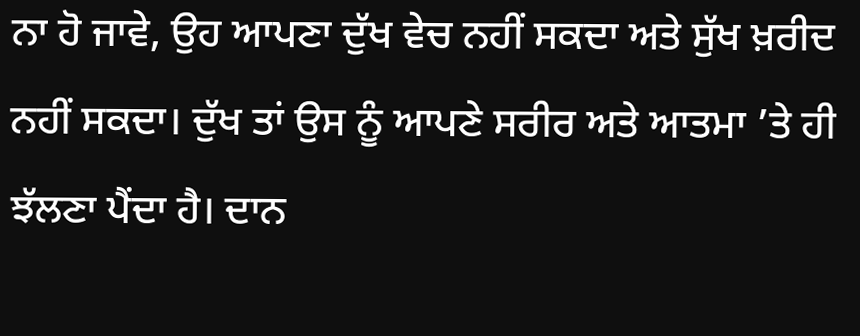ਨਾ ਹੋ ਜਾਵੇ, ਉਹ ਆਪਣਾ ਦੁੱਖ ਵੇਚ ਨਹੀਂ ਸਕਦਾ ਅਤੇ ਸੁੱਖ ਖ਼ਰੀਦ ਨਹੀਂ ਸਕਦਾ। ਦੁੱਖ ਤਾਂ ਉਸ ਨੂੰ ਆਪਣੇ ਸਰੀਰ ਅਤੇ ਆਤਮਾ ’ਤੇ ਹੀ ਝੱਲਣਾ ਪੈਂਦਾ ਹੈ। ਦਾਨ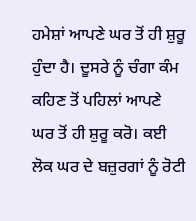ਹਮੇਸ਼ਾਂ ਆਪਣੇ ਘਰ ਤੋਂ ਹੀ ਸ਼ੁਰੂ ਹੁੰਦਾ ਹੈ। ਦੂਸਰੇ ਨੂੰ ਚੰਗਾ ਕੰਮ ਕਹਿਣ ਤੋਂ ਪਹਿਲਾਂ ਆਪਣੇ ਘਰ ਤੋਂ ਹੀ ਸ਼ੁਰੂ ਕਰੋ। ਕਈ ਲੋਕ ਘਰ ਦੇ ਬਜ਼ੁਰਗਾਂ ਨੂੰ ਰੋਟੀ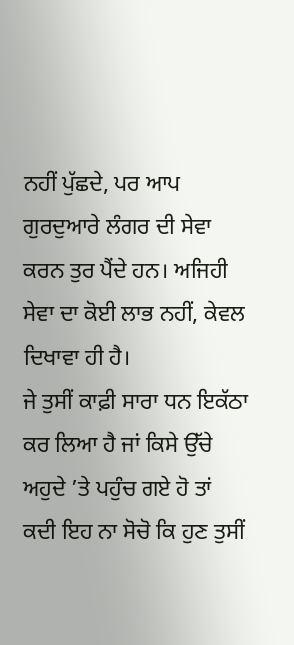ਨਹੀਂ ਪੁੱਛਦੇ, ਪਰ ਆਪ ਗੁਰਦੁਆਰੇ ਲੰਗਰ ਦੀ ਸੇਵਾ ਕਰਨ ਤੁਰ ਪੈਂਦੇ ਹਨ। ਅਜਿਹੀ ਸੇਵਾ ਦਾ ਕੋਈ ਲਾਭ ਨਹੀਂ, ਕੇਵਲ ਦਿਖਾਵਾ ਹੀ ਹੈ।
ਜੇ ਤੁਸੀਂ ਕਾਫ਼ੀ ਸਾਰਾ ਧਨ ਇਕੱਠਾ ਕਰ ਲਿਆ ਹੈ ਜਾਂ ਕਿਸੇ ਉੱਚੇ ਅਹੁਦੇ ’ਤੇ ਪਹੁੰਚ ਗਏ ਹੋ ਤਾਂ ਕਦੀ ਇਹ ਨਾ ਸੋਚੋ ਕਿ ਹੁਣ ਤੁਸੀਂ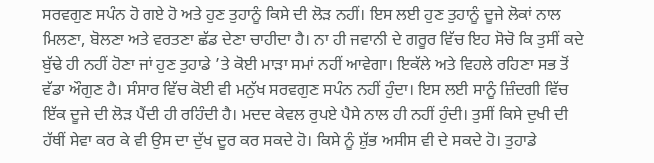ਸਰਵਗੁਣ ਸਪੰਨ ਹੋ ਗਏ ਹੋ ਅਤੇ ਹੁਣ ਤੁਹਾਨੂੰ ਕਿਸੇ ਦੀ ਲੋੜ ਨਹੀਂ। ਇਸ ਲਈ ਹੁਣ ਤੁਹਾਨੂੰ ਦੂਜੇ ਲੋਕਾਂ ਨਾਲ ਮਿਲਣਾ, ਬੋਲਣਾ ਅਤੇ ਵਰਤਣਾ ਛੱਡ ਦੇਣਾ ਚਾਹੀਦਾ ਹੈ। ਨਾ ਹੀ ਜਵਾਨੀ ਦੇ ਗਰੂਰ ਵਿੱਚ ਇਹ ਸੋਚੋ ਕਿ ਤੁਸੀਂ ਕਦੇ ਬੁੱਢੇ ਹੀ ਨਹੀਂ ਹੋਣਾ ਜਾਂ ਹੁਣ ਤੁਹਾਡੇ ’ਤੇ ਕੋਈ ਮਾੜਾ ਸਮਾਂ ਨਹੀਂ ਆਵੇਗਾ। ਇਕੱਲੇ ਅਤੇ ਵਿਹਲੇ ਰਹਿਣਾ ਸਭ ਤੋਂ ਵੱਡਾ ਔਗੁਣ ਹੈ। ਸੰਸਾਰ ਵਿੱਚ ਕੋਈ ਵੀ ਮਨੁੱਖ ਸਰਵਗੁਣ ਸਪੰਨ ਨਹੀਂ ਹੁੰਦਾ। ਇਸ ਲਈ ਸਾਨੂੰ ਜ਼ਿੰਦਗੀ ਵਿੱਚ ਇੱਕ ਦੂਜੇ ਦੀ ਲੋੜ ਪੈਂਦੀ ਹੀ ਰਹਿੰਦੀ ਹੈ। ਮਦਦ ਕੇਵਲ ਰੁਪਏ ਪੈਸੇ ਨਾਲ ਹੀ ਨਹੀਂ ਹੁੰਦੀ। ਤੁਸੀਂ ਕਿਸੇ ਦੁਖੀ ਦੀ ਹੱਥੀਂ ਸੇਵਾ ਕਰ ਕੇ ਵੀ ਉਸ ਦਾ ਦੁੱਖ ਦੂਰ ਕਰ ਸਕਦੇ ਹੋ। ਕਿਸੇ ਨੂੰ ਸ਼ੁੱਭ ਅਸੀਸ ਵੀ ਦੇ ਸਕਦੇ ਹੋ। ਤੁਹਾਡੇ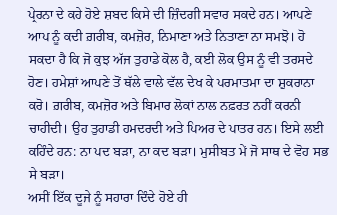ਪ੍ਰੇਰਨਾ ਦੇ ਕਹੇ ਹੋਏ ਸ਼ਬਦ ਕਿਸੇ ਦੀ ਜ਼ਿੰਦਗੀ ਸਵਾਰ ਸਕਦੇ ਹਨ। ਆਪਣੇ ਆਪ ਨੂੰ ਕਦੀ ਗ਼ਰੀਬ, ਕਮਜ਼ੋਰ, ਨਿਮਾਣਾ ਅਤੇ ਨਿਤਾਣਾ ਨਾ ਸਮਝੋ। ਹੋ ਸਕਦਾ ਹੈ ਕਿ ਜੋ ਕੁਝ ਅੱਜ ਤੁਹਾਡੇ ਕੋਲ ਹੈ, ਕਈ ਲੋਕ ਉਸ ਨੂੰ ਵੀ ਤਰਸਦੇ ਹੋਣ। ਹਮੇਸ਼ਾਂ ਆਪਣੇ ਤੋਂ ਥੱਲੇ ਵਾਲੇ ਵੱਲ ਦੇਖ ਕੇ ਪਰਮਾਤਮਾ ਦਾ ਸ਼ੁਕਰਾਨਾ ਕਰੋ। ਗ਼ਰੀਬ, ਕਮਜ਼ੋਰ ਅਤੇ ਬਿਮਾਰ ਲੋਕਾਂ ਨਾਲ ਨਫ਼ਰਤ ਨਹੀਂ ਕਰਨੀ ਚਾਹੀਦੀ। ਉਹ ਤੁਹਾਡੀ ਹਮਦਰਦੀ ਅਤੇ ਪਿਅਰ ਦੇ ਪਾਤਰ ਹਨ। ਇਸੇ ਲਈ ਕਹਿੰਦੇ ਹਨ: ਨਾ ਪਦ ਬੜਾ, ਨਾ ਕਦ ਬੜਾ। ਮੁਸੀਬਤ ਮੇਂ ਜੋ ਸਾਥ ਦੇ ਵੋਹ ਸਭ ਸੇ ਬੜਾ।
ਅਸੀਂ ਇੱਕ ਦੂਜੇ ਨੂੰ ਸਹਾਰਾ ਦਿੰਦੇ ਹੋਏ ਹੀ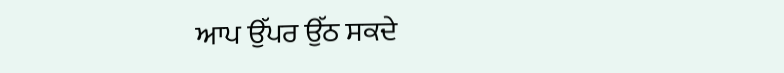ਆਪ ਉੱਪਰ ਉੱਠ ਸਕਦੇ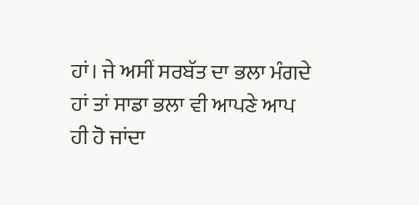ਹਾਂ। ਜੇ ਅਸੀਂ ਸਰਬੱਤ ਦਾ ਭਲਾ ਮੰਗਦੇ ਹਾਂ ਤਾਂ ਸਾਡਾ ਭਲਾ ਵੀ ਆਪਣੇ ਆਪ ਹੀ ਹੋ ਜਾਂਦਾ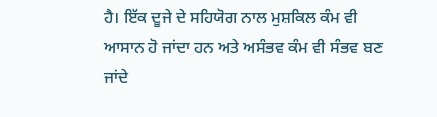ਹੈ। ਇੱਕ ਦੂਜੇ ਦੇ ਸਹਿਯੋਗ ਨਾਲ ਮੁਸ਼ਕਿਲ ਕੰਮ ਵੀ ਆਸਾਨ ਹੋ ਜਾਂਦਾ ਹਨ ਅਤੇ ਅਸੰਭਵ ਕੰਮ ਵੀ ਸੰਭਵ ਬਣ ਜਾਂਦੇ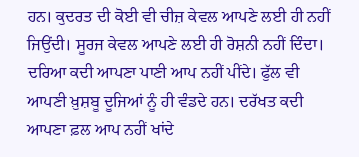ਹਨ। ਕੁਦਰਤ ਦੀ ਕੋਈ ਵੀ ਚੀਜ਼ ਕੇਵਲ ਆਪਣੇ ਲਈ ਹੀ ਨਹੀਂ ਜਿਉਂਦੀ। ਸੂਰਜ ਕੇਵਲ ਆਪਣੇ ਲਈ ਹੀ ਰੋਸ਼ਨੀ ਨਹੀਂ ਦਿੰਦਾ। ਦਰਿਆ ਕਦੀ ਆਪਣਾ ਪਾਣੀ ਆਪ ਨਹੀਂ ਪੀਂਦੇ। ਫੁੱਲ ਵੀ ਆਪਣੀ ਖ਼ੁਸ਼ਬੂ ਦੂਜਿਆਂ ਨੂੰ ਹੀ ਵੰਡਦੇ ਹਨ। ਦਰੱਖਤ ਕਦੀ ਆਪਣਾ ਫ਼ਲ ਆਪ ਨਹੀਂ ਖਾਂਦੇ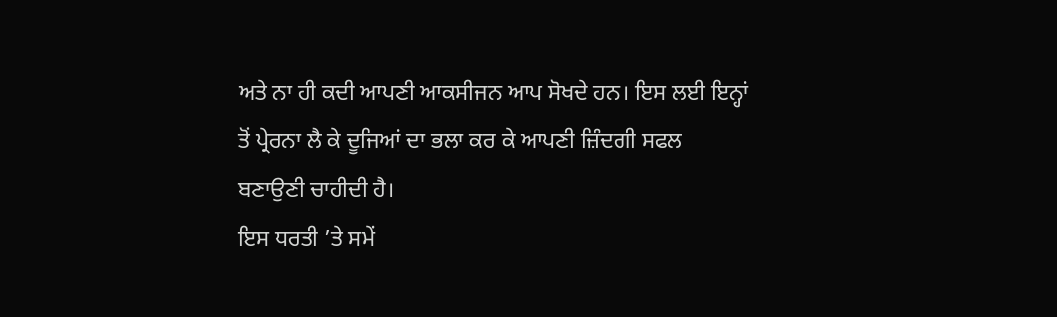ਅਤੇ ਨਾ ਹੀ ਕਦੀ ਆਪਣੀ ਆਕਸੀਜਨ ਆਪ ਸੋਖਦੇ ਹਨ। ਇਸ ਲਈ ਇਨ੍ਹਾਂ ਤੋਂ ਪ੍ਰੇਰਨਾ ਲੈ ਕੇ ਦੂਜਿਆਂ ਦਾ ਭਲਾ ਕਰ ਕੇ ਆਪਣੀ ਜ਼ਿੰਦਗੀ ਸਫਲ ਬਣਾਉਣੀ ਚਾਹੀਦੀ ਹੈ।
ਇਸ ਧਰਤੀ ’ਤੇ ਸਮੇਂ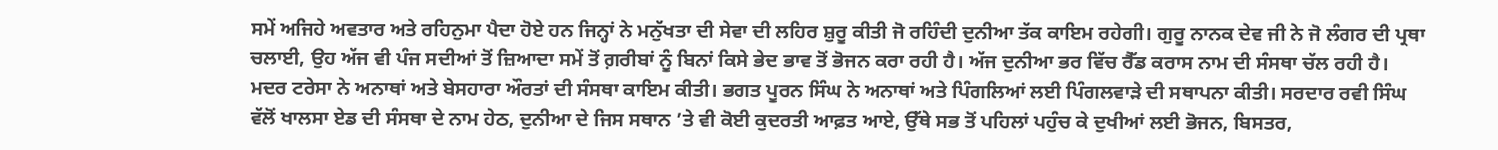ਸਮੇਂ ਅਜਿਹੇ ਅਵਤਾਰ ਅਤੇ ਰਹਿਨੁਮਾ ਪੈਦਾ ਹੋਏ ਹਨ ਜਿਨ੍ਹਾਂ ਨੇ ਮਨੁੱਖਤਾ ਦੀ ਸੇਵਾ ਦੀ ਲਹਿਰ ਸ਼ੁਰੂ ਕੀਤੀ ਜੋ ਰਹਿੰਦੀ ਦੁਨੀਆ ਤੱਕ ਕਾਇਮ ਰਹੇਗੀ। ਗੁਰੂ ਨਾਨਕ ਦੇਵ ਜੀ ਨੇ ਜੋ ਲੰਗਰ ਦੀ ਪ੍ਰਥਾ ਚਲਾਈ, ਉਹ ਅੱਜ ਵੀ ਪੰਜ ਸਦੀਆਂ ਤੋਂ ਜ਼ਿਆਦਾ ਸਮੇਂ ਤੋਂ ਗ਼ਰੀਬਾਂ ਨੂੰ ਬਿਨਾਂ ਕਿਸੇ ਭੇਦ ਭਾਵ ਤੋਂ ਭੋਜਨ ਕਰਾ ਰਹੀ ਹੈ। ਅੱਜ ਦੁਨੀਆ ਭਰ ਵਿੱਚ ਰੈੱਡ ਕਰਾਸ ਨਾਮ ਦੀ ਸੰਸਥਾ ਚੱਲ ਰਹੀ ਹੈ। ਮਦਰ ਟਰੇਸਾ ਨੇ ਅਨਾਥਾਂ ਅਤੇ ਬੇਸਹਾਰਾ ਔਰਤਾਂ ਦੀ ਸੰਸਥਾ ਕਾਇਮ ਕੀਤੀ। ਭਗਤ ਪੂਰਨ ਸਿੰਘ ਨੇ ਅਨਾਥਾਂ ਅਤੇ ਪਿੰਗਲਿਆਂ ਲਈ ਪਿੰਗਲਵਾੜੇ ਦੀ ਸਥਾਪਨਾ ਕੀਤੀ। ਸਰਦਾਰ ਰਵੀ ਸਿੰਘ ਵੱਲੋਂ ਖਾਲਸਾ ਏਡ ਦੀ ਸੰਸਥਾ ਦੇ ਨਾਮ ਹੇਠ, ਦੁਨੀਆ ਦੇ ਜਿਸ ਸਥਾਨ ’ਤੇ ਵੀ ਕੋਈ ਕੁਦਰਤੀ ਆਫ਼ਤ ਆਏ, ਉੱਥੇ ਸਭ ਤੋਂ ਪਹਿਲਾਂ ਪਹੁੰਚ ਕੇ ਦੁਖੀਆਂ ਲਈ ਭੋਜਨ, ਬਿਸਤਰ,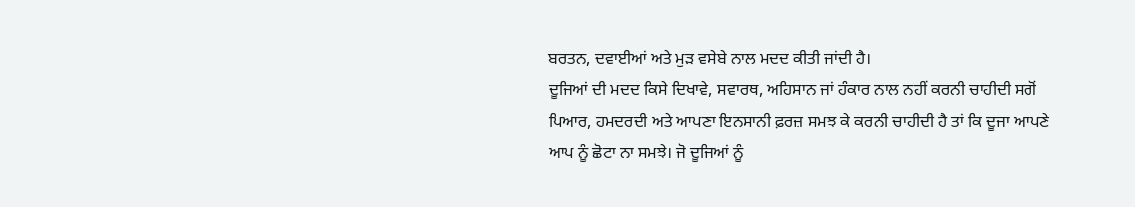ਬਰਤਨ, ਦਵਾਈਆਂ ਅਤੇ ਮੁੜ ਵਸੇਬੇ ਨਾਲ ਮਦਦ ਕੀਤੀ ਜਾਂਦੀ ਹੈ।
ਦੂਜਿਆਂ ਦੀ ਮਦਦ ਕਿਸੇ ਦਿਖਾਵੇ, ਸਵਾਰਥ, ਅਹਿਸਾਨ ਜਾਂ ਹੰਕਾਰ ਨਾਲ ਨਹੀਂ ਕਰਨੀ ਚਾਹੀਦੀ ਸਗੋਂ ਪਿਆਰ, ਹਮਦਰਦੀ ਅਤੇ ਆਪਣਾ ਇਨਸਾਨੀ ਫ਼ਰਜ਼ ਸਮਝ ਕੇ ਕਰਨੀ ਚਾਹੀਦੀ ਹੈ ਤਾਂ ਕਿ ਦੂਜਾ ਆਪਣੇ ਆਪ ਨੂੰ ਛੋਟਾ ਨਾ ਸਮਝੇ। ਜੋ ਦੂਜਿਆਂ ਨੂੰ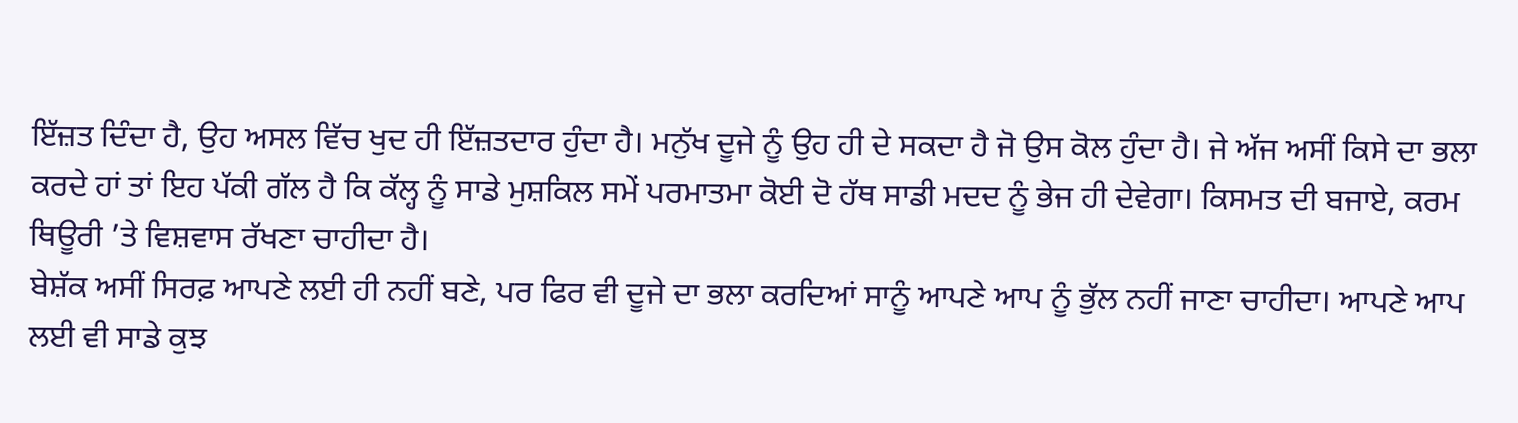ਇੱਜ਼ਤ ਦਿੰਦਾ ਹੈ, ਉਹ ਅਸਲ ਵਿੱਚ ਖੁਦ ਹੀ ਇੱਜ਼ਤਦਾਰ ਹੁੰਦਾ ਹੈ। ਮਨੁੱਖ ਦੂਜੇ ਨੂੰ ਉਹ ਹੀ ਦੇ ਸਕਦਾ ਹੈ ਜੋ ਉਸ ਕੋਲ ਹੁੰਦਾ ਹੈ। ਜੇ ਅੱਜ ਅਸੀਂ ਕਿਸੇ ਦਾ ਭਲਾ ਕਰਦੇ ਹਾਂ ਤਾਂ ਇਹ ਪੱਕੀ ਗੱਲ ਹੈ ਕਿ ਕੱਲ੍ਹ ਨੂੰ ਸਾਡੇ ਮੁਸ਼ਕਿਲ ਸਮੇਂ ਪਰਮਾਤਮਾ ਕੋਈ ਦੋ ਹੱਥ ਸਾਡੀ ਮਦਦ ਨੂੰ ਭੇਜ ਹੀ ਦੇਵੇਗਾ। ਕਿਸਮਤ ਦੀ ਬਜਾਏ, ਕਰਮ ਥਿਊਰੀ ’ਤੇ ਵਿਸ਼ਵਾਸ ਰੱਖਣਾ ਚਾਹੀਦਾ ਹੈ।
ਬੇਸ਼ੱਕ ਅਸੀਂ ਸਿਰਫ਼ ਆਪਣੇ ਲਈ ਹੀ ਨਹੀਂ ਬਣੇ, ਪਰ ਫਿਰ ਵੀ ਦੂਜੇ ਦਾ ਭਲਾ ਕਰਦਿਆਂ ਸਾਨੂੰ ਆਪਣੇ ਆਪ ਨੂੰ ਭੁੱਲ ਨਹੀਂ ਜਾਣਾ ਚਾਹੀਦਾ। ਆਪਣੇ ਆਪ ਲਈ ਵੀ ਸਾਡੇ ਕੁਝ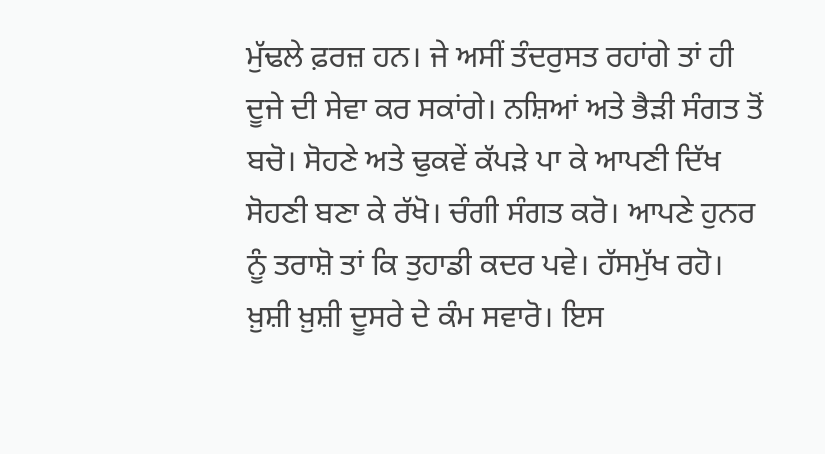ਮੁੱਢਲੇ ਫ਼ਰਜ਼ ਹਨ। ਜੇ ਅਸੀਂ ਤੰਦਰੁਸਤ ਰਹਾਂਗੇ ਤਾਂ ਹੀ ਦੂਜੇ ਦੀ ਸੇਵਾ ਕਰ ਸਕਾਂਗੇ। ਨਸ਼ਿਆਂ ਅਤੇ ਭੈੜੀ ਸੰਗਤ ਤੋਂ ਬਚੋ। ਸੋਹਣੇ ਅਤੇ ਢੁਕਵੇਂ ਕੱਪੜੇ ਪਾ ਕੇ ਆਪਣੀ ਦਿੱਖ ਸੋਹਣੀ ਬਣਾ ਕੇ ਰੱਖੋ। ਚੰਗੀ ਸੰਗਤ ਕਰੋ। ਆਪਣੇ ਹੁਨਰ ਨੂੰ ਤਰਾਸ਼ੋ ਤਾਂ ਕਿ ਤੁਹਾਡੀ ਕਦਰ ਪਵੇ। ਹੱਸਮੁੱਖ ਰਹੋ। ਖ਼ੁਸ਼ੀ ਖ਼ੁਸ਼ੀ ਦੂਸਰੇ ਦੇ ਕੰਮ ਸਵਾਰੋ। ਇਸ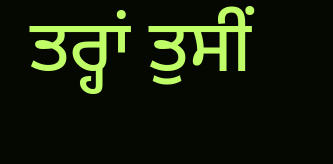ਤਰ੍ਹਾਂ ਤੁਸੀਂ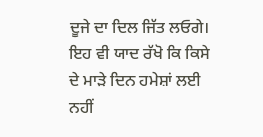ਦੂਜੇ ਦਾ ਦਿਲ ਜਿੱਤ ਲਓਗੇ।
ਇਹ ਵੀ ਯਾਦ ਰੱਖੋ ਕਿ ਕਿਸੇ ਦੇ ਮਾੜੇ ਦਿਨ ਹਮੇਸ਼ਾਂ ਲਈ ਨਹੀਂ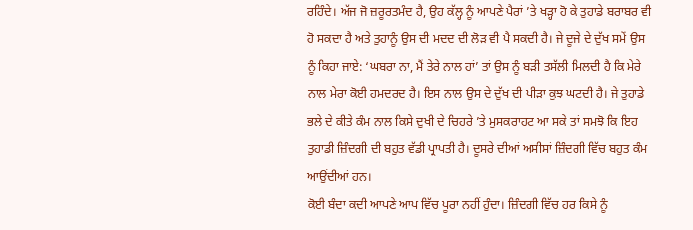ਰਹਿੰਦੇ। ਅੱਜ ਜੋ ਜ਼ਰੂਰਤਮੰਦ ਹੈ, ਉਹ ਕੱਲ੍ਹ ਨੂੰ ਆਪਣੇ ਪੈਰਾਂ ’ਤੇ ਖੜ੍ਹਾ ਹੋ ਕੇ ਤੁਹਾਡੇ ਬਰਾਬਰ ਵੀ ਹੋ ਸਕਦਾ ਹੈ ਅਤੇ ਤੁਹਾਨੂੰ ਉਸ ਦੀ ਮਦਦ ਦੀ ਲੋੜ ਵੀ ਪੈ ਸਕਦੀ ਹੈ। ਜੇ ਦੂਜੇ ਦੇ ਦੁੱਖ ਸਮੇਂ ਉਸ ਨੂੰ ਕਿਹਾ ਜਾਏ: ‘ਘਬਰਾ ਨਾ, ਮੈਂ ਤੇਰੇ ਨਾਲ ਹਾਂ’ ਤਾਂ ਉਸ ਨੂੰ ਬੜੀ ਤਸੱਲੀ ਮਿਲਦੀ ਹੈ ਕਿ ਮੇਰੇ ਨਾਲ ਮੇਰਾ ਕੋਈ ਹਮਦਰਦ ਹੈ। ਇਸ ਨਾਲ ਉਸ ਦੇ ਦੁੱਖ ਦੀ ਪੀੜਾ ਕੁਝ ਘਟਦੀ ਹੈ। ਜੇ ਤੁਹਾਡੇ ਭਲੇ ਦੇ ਕੀਤੇ ਕੰਮ ਨਾਲ ਕਿਸੇ ਦੁਖੀ ਦੇ ਚਿਹਰੇ ’ਤੇ ਮੁਸਕਰਾਹਟ ਆ ਸਕੇ ਤਾਂ ਸਮਝੋ ਕਿ ਇਹ ਤੁਹਾਡੀ ਜ਼ਿੰਦਗੀ ਦੀ ਬਹੁਤ ਵੱਡੀ ਪ੍ਰਾਪਤੀ ਹੈ। ਦੂਸਰੇ ਦੀਆਂ ਅਸੀਸਾਂ ਜ਼ਿੰਦਗੀ ਵਿੱਚ ਬਹੁਤ ਕੰਮ ਆਉਂਦੀਆਂ ਹਨ।
ਕੋਈ ਬੰਦਾ ਕਦੀ ਆਪਣੇ ਆਪ ਵਿੱਚ ਪੂਰਾ ਨਹੀਂ ਹੁੰਦਾ। ਜ਼ਿੰਦਗੀ ਵਿੱਚ ਹਰ ਕਿਸੇ ਨੂੰ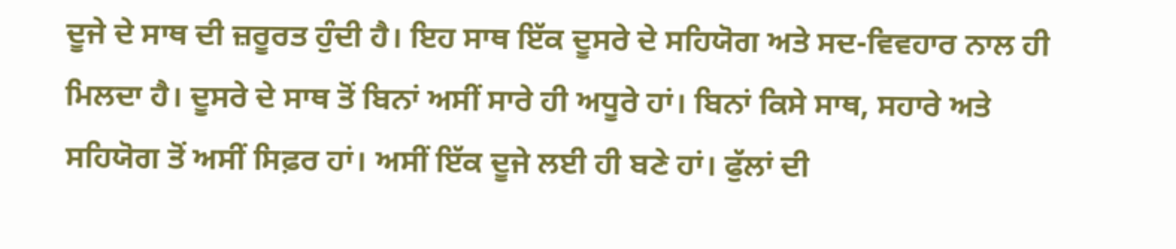ਦੂਜੇ ਦੇ ਸਾਥ ਦੀ ਜ਼ਰੂਰਤ ਹੁੰਦੀ ਹੈ। ਇਹ ਸਾਥ ਇੱਕ ਦੂਸਰੇ ਦੇ ਸਹਿਯੋਗ ਅਤੇ ਸਦ-ਵਿਵਹਾਰ ਨਾਲ ਹੀ ਮਿਲਦਾ ਹੈ। ਦੂਸਰੇ ਦੇ ਸਾਥ ਤੋਂ ਬਿਨਾਂ ਅਸੀਂ ਸਾਰੇ ਹੀ ਅਧੂਰੇ ਹਾਂ। ਬਿਨਾਂ ਕਿਸੇ ਸਾਥ, ਸਹਾਰੇ ਅਤੇ ਸਹਿਯੋਗ ਤੋਂ ਅਸੀਂ ਸਿਫ਼ਰ ਹਾਂ। ਅਸੀਂ ਇੱਕ ਦੂਜੇ ਲਈ ਹੀ ਬਣੇ ਹਾਂ। ਫੁੱਲਾਂ ਦੀ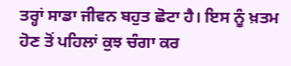ਤਰ੍ਹਾਂ ਸਾਡਾ ਜੀਵਨ ਬਹੁਤ ਛੋਟਾ ਹੈ। ਇਸ ਨੂੰ ਖ਼ਤਮ ਹੋਣ ਤੋਂ ਪਹਿਲਾਂ ਕੁਝ ਚੰਗਾ ਕਰ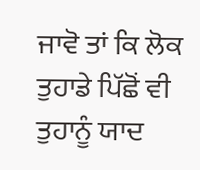ਜਾਵੋ ਤਾਂ ਕਿ ਲੋਕ ਤੁਹਾਡੇ ਪਿੱਛੋਂ ਵੀ ਤੁਹਾਨੂੰ ਯਾਦ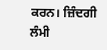ਕਰਨ। ਜ਼ਿੰਦਗੀ ਲੰਮੀ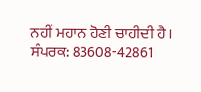ਨਹੀਂ ਮਹਾਨ ਹੋਣੀ ਚਾਹੀਦੀ ਹੈ।
ਸੰਪਰਕ: 83608-42861